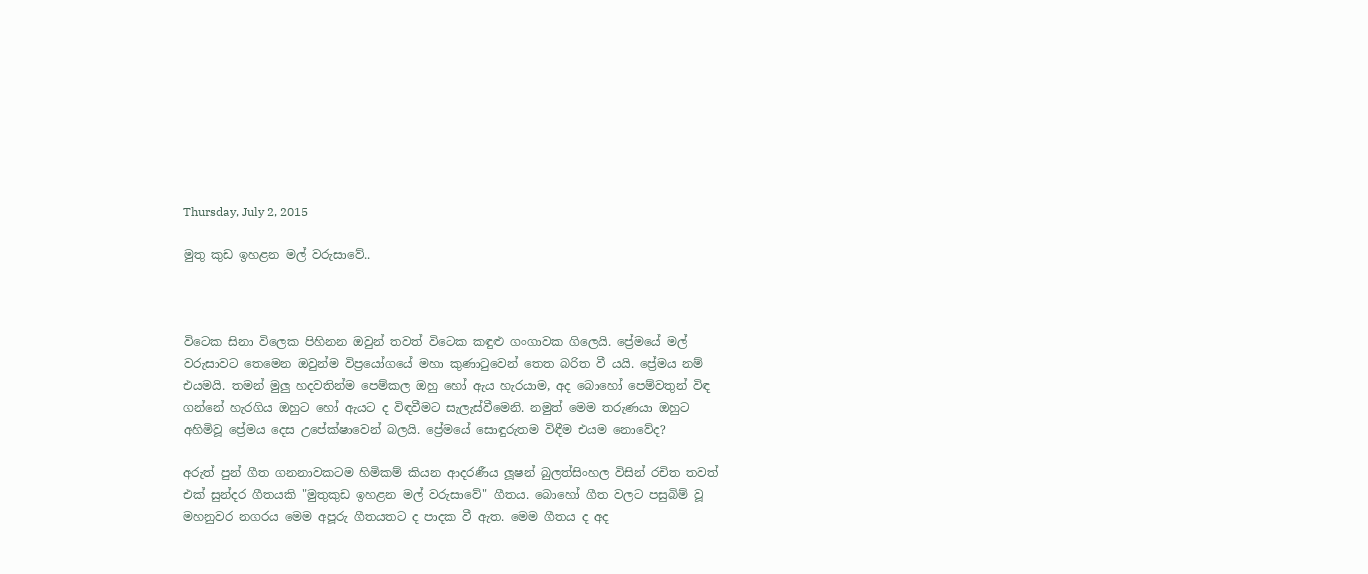Thursday, July 2, 2015

මුතු කුඩ ඉහළන මල් වරුසාවේ..



විටෙක සිනා විලෙක පිහිනන ඔවුන් තවත් විටෙක කඳුළු ගංගාවක ගිලෙයි. ප්‍රේමයේ මල් වරුසාවට තෙමෙන ඔවුන්ම විප්‍රයෝගයේ මහා කුණාටුවෙන් තෙත බරිත වී යයි. ප්‍රේමය නම් එයමයි. තමන් මුලු හදවතින්ම පෙම්කල ඔහු හෝ ඇය හැරයාම, අද බොහෝ පෙම්වතුන් විඳ ගන්නේ හැරගිය ඔහුට හෝ ඇයට ද විඳවීමට සැලැස්වීමෙනි. නමුත් මෙම තරුණයා ඔහුට අහිමිවූ ප්‍රේමය දෙස උපේක්ෂාවෙන් බලයි. ප්‍රේමයේ සොඳුරුතම විඳීම එයම නොවේද?

අරුත් පුන් ගීත ගනනාවකටම හිමිකම් කියන ආදරණීය ලූෂන් බුලත්සිංහල විසින් රචිත තවත් එක් සුන්දර ගීතයකි "මුතුකුඩ ඉහළන මල් වරුසාවේ" ගීතය. බොහෝ ගීත වලට පසුබිම් වූ මහනුවර නගරය මෙම අපූරු ගීතයතට ද පාදක වී ඇත. මෙම ගීතය ද අද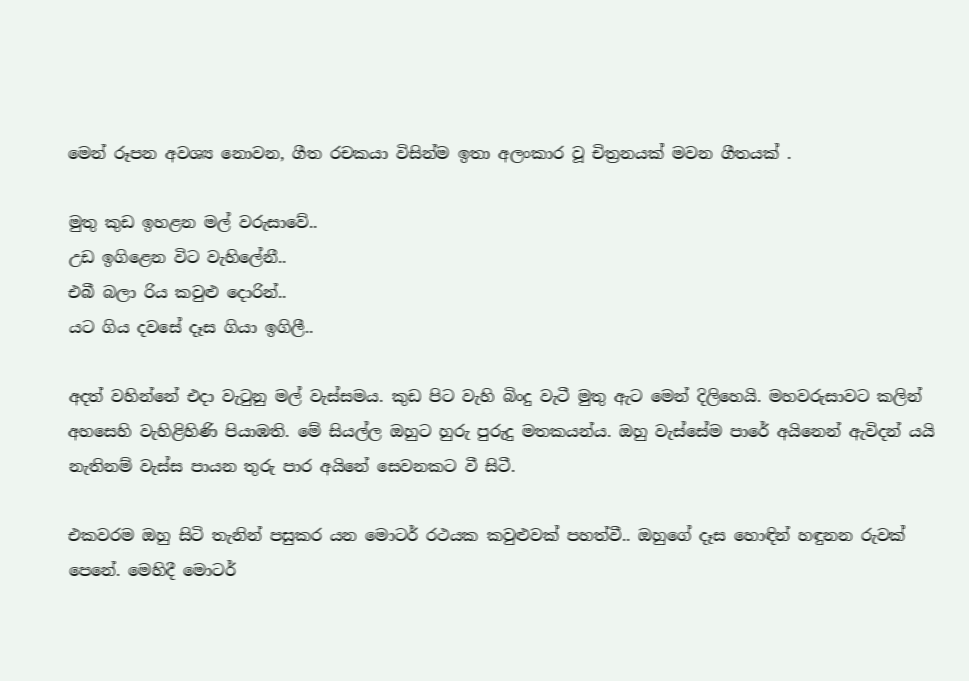මෙන් රූපන අවශ්‍ය නොවන, ගීත රචකයා විසින්ම ඉතා අලංකාර වූ චිත්‍රනයක් මවන ගීතයක් .

මුතු කුඩ ඉහළන මල් වරුසාවේ..
උඩ ඉගිළෙන විට වැහිලේනී..
එබී බලා රිය කවුළු දොරින්..
යට ගිය දවසේ දෑස ගියා ඉගිලී..

අදත් වහින්නේ එදා වැටුනු මල් වැස්සමය. කුඩ පිට වැහි බිංදු වැටී මුතු ඇට මෙන් දිලිහෙයි. මහවරුසාවට කලින් අහසෙහි වැහිළිහිණි පියාඹති. මේ සියල්ල ඔහුට හුරු පුරුදු මතකයන්ය. ඔහු වැස්සේම පාරේ අයිනෙන් ඇවිදන් යයි නැතිනම් වැස්ස පායන තුරු පාර අයිනේ සෙවනකට වී සිටී.

එකවරම ඔහු සිටි තැනින් පසුකර යන මොටර් රථයක කවුළුවක් පහත්වී.. ඔහුගේ දෑස හොඳින් හඳුනන රුවක් පෙනේ. මෙහිදී මොටර්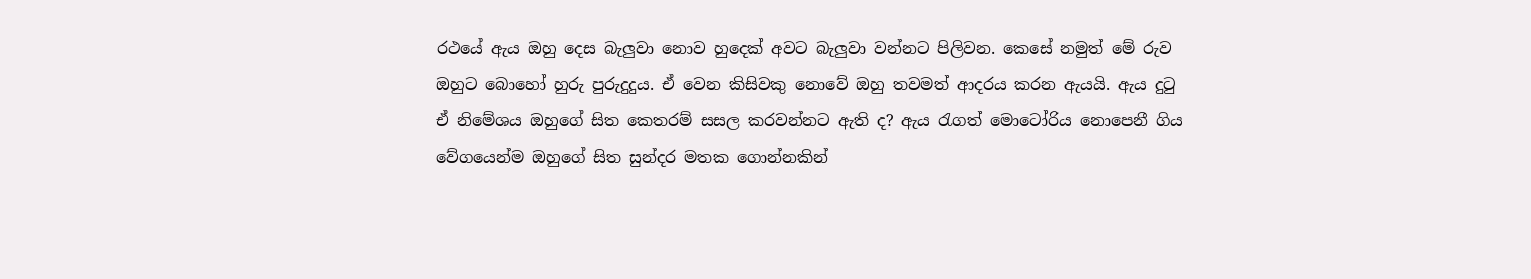රථයේ ඇය ඔහු දෙස බැලුවා නොව හුදෙක් අවට බැලුවා වන්නට පිලිවන. කෙසේ නමුත් මේ රුව ඔහුට බොහෝ හුරු පුරුදුදුය. ඒ වෙන කිසිවකු නොවේ ඔහු තවමත් ආදරය කරන ඇයයි. ඇය දුටු ඒ නිමේශය ඔහුගේ සිත කෙතරම් සසල කරවන්නට ඇති ද? ඇය රැගත් මොටෝරිය නොපෙනී ගිය වේගයෙන්ම ඔහුගේ සිත සුන්දර මතක ගොන්නකින්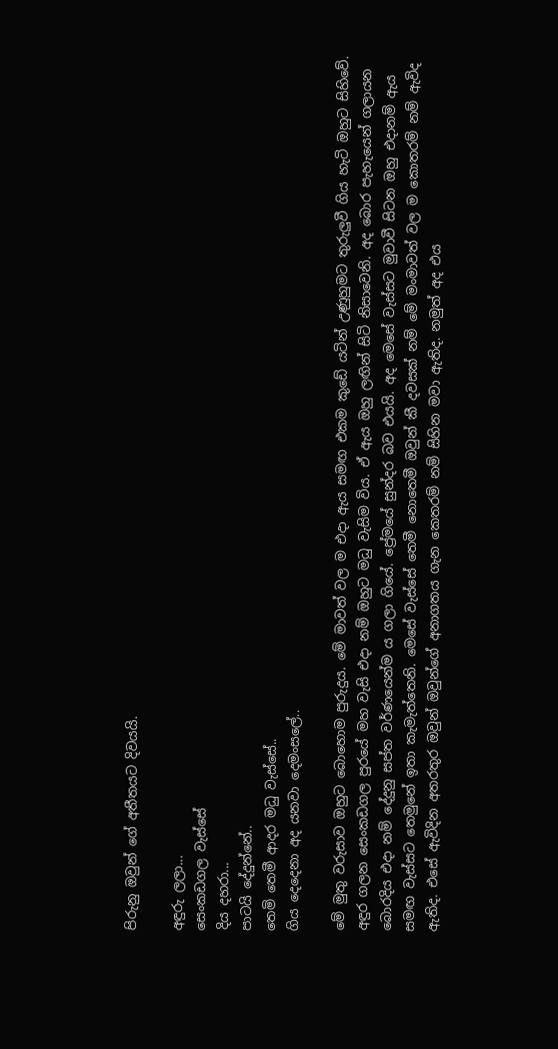පිරුනු ඔවුන් ගේ අතීතයට දිවයයි.

අඳුරු ලලා...
සෙංකඩගල වැස්සේ
දිය දහරා...
පාටයි දේදුන්නේ..
තෙමි තෙමී ආදර මධු වැස්සේ..
ගිය දෙදෙනා අද යනවා දෙමංසලේ..

මේ මුතු වරුසාව ඔහුට බොහොම පුරුදුය. මේ මාවත් වල ම එදා ඇය සමඟ එකම කුඩේ යටින් උණුහුමට තුරුලුවී ගිය හැටි ඔහුට සිහිවේ. අඳුර ගලන සෙංකඩගල පුරයේ මහ වැසි එදා නම් ඔහුට මධු වැසිම විය. ඒ ඇය ඔහු ලඟින් සිටි නිසාවෙනි. අද බොර පැහැයෙන් ගලායන බොරදිය එදා නම් දේදුනු සප්ත වර්ණයෙන්ම ය ගලා ගියේ. ප්‍රේමයේ සුන්දර බව එයයි. අද මෙසේ වැස්සට මුවාවී සිටන ඔහු එදානම් ඇය සමඟ වැස්සට තෙමුනේ ඉතා කැමැත්තෙනි. මෙසේ වැස්සේ තෙමී නොතෙමී ඔවුන් කී දවසක් නම් මේ මංමාවත් වල ම කොතරම් නම් ඇවිද ඇතිද. එසේ ඇවිදින අතරතුර ඔවුන් ඔවුන්ගේ අනාගතය ගැන කෙතරම් නම් සිහින මවා ඇතිද. නමුත් අද එය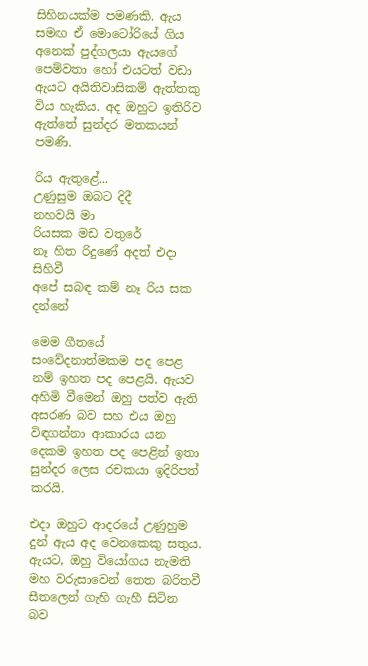සිහිනයක්ම පමණකි. ඇය සමඟ ඒ මොටෝරියේ ගිය අනෙක් පුද්ගලයා ඇයගේ පෙම්වතා හෝ එයටත් වඩා ඇයට අයිතිවාසිකම් ඇත්තකු විය හැකිය. අද ඔහුට ඉතිරිව ඇත්තේ සුන්දර මතකයන් පමණි.

රිය ඇතුළේ...
උණුසුම ඔබට දිදී
නහවයි මා
රියසක මඩ වතුරේ
නෑ හිත රිදුණේ අදත් එදා සිහිවී
අපේ සබඳ කම් නෑ රිය සක දන්නේ

මෙම ගීතයේ සංවේදනාත්මකම පද පෙළ නම් ඉහත පද පෙළයි. ඇයව අහිමි වීමෙන් ඔහු පත්ව ඇති අසරණ බව සහ එය ඔහු විඳගන්නා ආකාරය යන දෙකම ඉහත පද පෙළින් ඉතා සුන්දර ලෙස රචකයා ඉදිරිපත් කරයි.

එදා ඔහුට ආදරයේ උණුහුම දුන් ඇය අද වෙනකෙකු සතුය. ඇයට, ඔහු වියෝගය නැමති මහ වරුසාවෙන් තෙත බරිතවී සීතලෙන් ගැහි ගැහී සිටින බව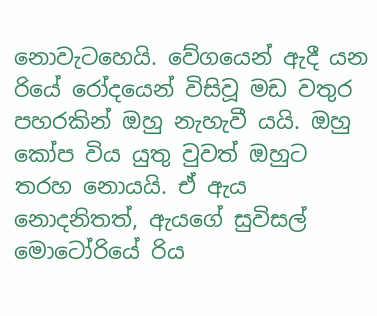නොවැටහෙයි. වේගයෙන් ඇදී යන රියේ රෝදයෙන් විසිවූ මඩ වතුර පහරකින් ඔහු නැහැවී යයි. ඔහු කෝප විය යුතු වුවත් ඔහුට තරහ නොයයි. ඒ ඇය නොදනිතත්, ඇයගේ සුවිසල් මොටෝරියේ රිය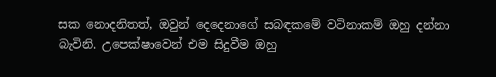සක නොදනිතත්, ඔවුන් දෙදෙනාගේ සබඳකමේ වටිනාකම් ඔහු දන්නා බැවිනි. උපෙක්ෂාවෙන් එම සිදුවීම ඔහු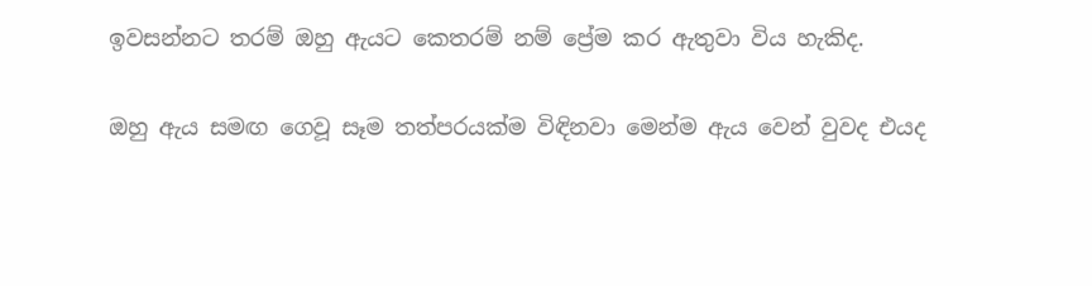ඉවසන්නට තරම් ඔහු ඇයට කෙතරම් නම් ප්‍රේම කර ඇතුවා විය හැකිද.

ඔහු ඇය සමඟ ගෙවූ සෑම තත්පරයක්ම විඳිනවා මෙන්ම ඇය වෙන් වුවද එයද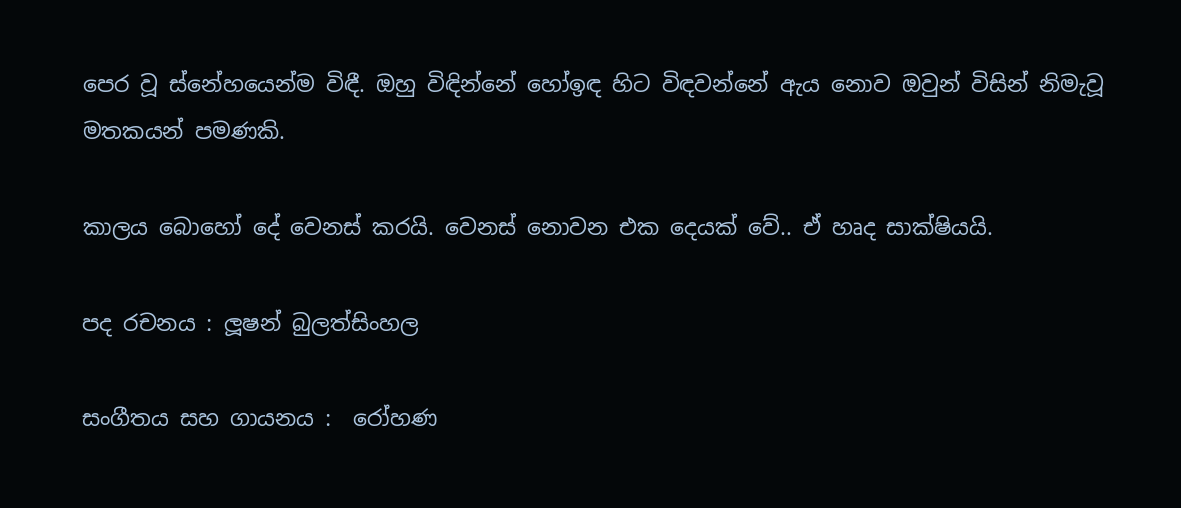පෙර වූ ස්නේහයෙන්ම විඳී. ඔහු විඳින්නේ හෝඉඳ හිට විඳවන්නේ ඇය නොව ඔවුන් විසින් නිමැවූ මතකයන් පමණකි.

කාලය බොහෝ දේ වෙනස් කරයි. වෙනස් නොවන එක දෙයක් වේ.. ඒ හෘද සාක්ෂියයි.

පද රචනය : ලූෂන් බුලත්සිංහල

සංගීතය සහ ගායනය :  රෝහණ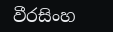වීරසිංහ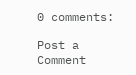0 comments:

Post a Comment